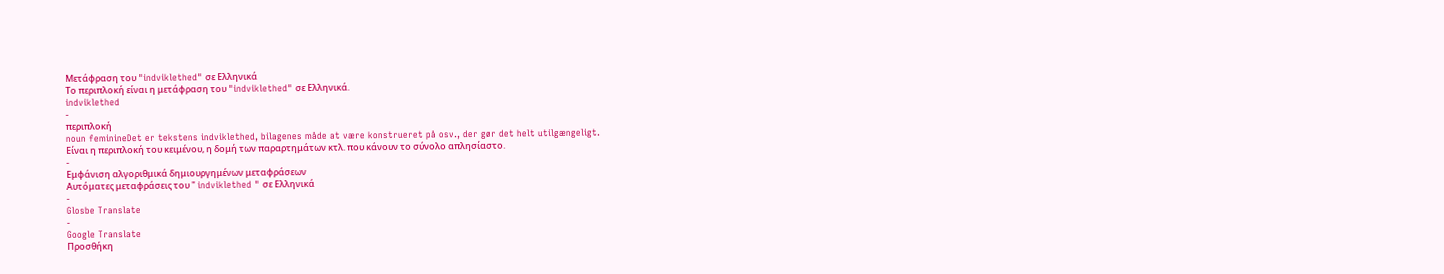Μετάφραση του "indviklethed" σε Ελληνικά
Το περιπλοκή είναι η μετάφραση του "indviklethed" σε Ελληνικά.
indviklethed
-
περιπλοκή
noun feminineDet er tekstens indviklethed, bilagenes måde at være konstrueret på osv., der gør det helt utilgængeligt.
Είναι η περιπλοκή του κειμένου, η δομή των παραρτημάτων κτλ. που κάνουν το σύνολο απλησίαστο.
-
Εμφάνιση αλγοριθμικά δημιουργημένων μεταφράσεων
Αυτόματες μεταφράσεις του " indviklethed " σε Ελληνικά
-
Glosbe Translate
-
Google Translate
Προσθήκη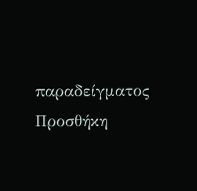παραδείγματος
Προσθήκη